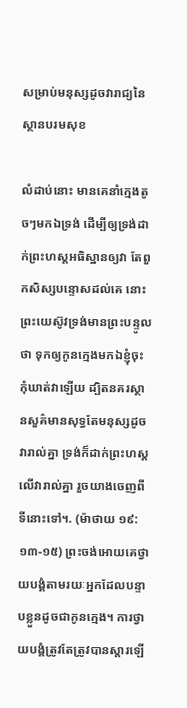សម្រាប់មនុស្សដូចវារាជ្យនៃស្ថានបរមសុខ

លំដាប់នោះ មានគេនាំក្មេងតូចៗមកឯទ្រង់ ដើម្បីឲ្យទ្រង់ដាក់ព្រះហស្តអធិស្ឋានឲ្យវា តែពួកសិស្សបន្ទោសដល់គេ នោះព្រះយេស៊ូវទ្រង់មានព្រះបន្ទូលថា ទុកឲ្យកូនក្មេងមកឯខ្ញុំចុះ កុំឃាត់វាឡើយ ដ្បិតនគរស្ថានសួគ៌មានសុទ្ធតែមនុស្សដូចវារាល់គ្នា ទ្រង់ក៏ដាក់ព្រះហស្តលើវារាល់គ្នា រួចយាងចេញពីទីនោះទៅ។. (ម៉ាថាយ ១៩: ១៣-១៥) ព្រះចង់អោយគេថ្វាយបង្គំតាមរយៈអ្នកដែលបន្ទាបខ្លួនដូចជាកូនក្មេង។ ការថ្វាយបង្គំត្រូវតែត្រូវបានស្តារឡើ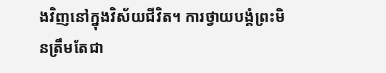ងវិញនៅក្នុងវិស័យជីវិត។ ការថ្វាយបង្គំព្រះមិនត្រឹមតែជា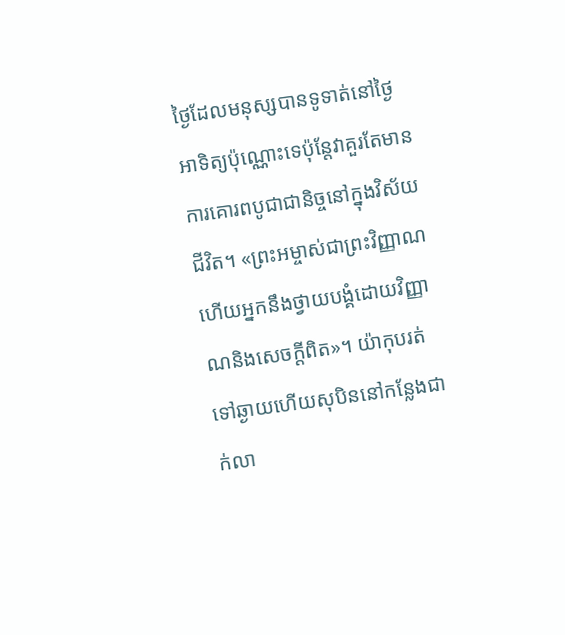ថ្ងៃដែលមនុស្សបានទូទាត់នៅថ្ងៃអាទិត្យប៉ុណ្ណោះទេប៉ុន្តែវាគួរតែមានការគោរពបូជាជានិច្ចនៅក្នុងវិស័យជីវិត។ «ព្រះអម្ចាស់ជាព្រះវិញ្ញាណហើយអ្នកនឹងថ្វាយបង្គំដោយវិញ្ញាណនិងសេចក្តីពិត»។ យ៉ាកុបរត់ទៅឆ្ងាយហើយសុបិននៅកន្លែងជាក់លា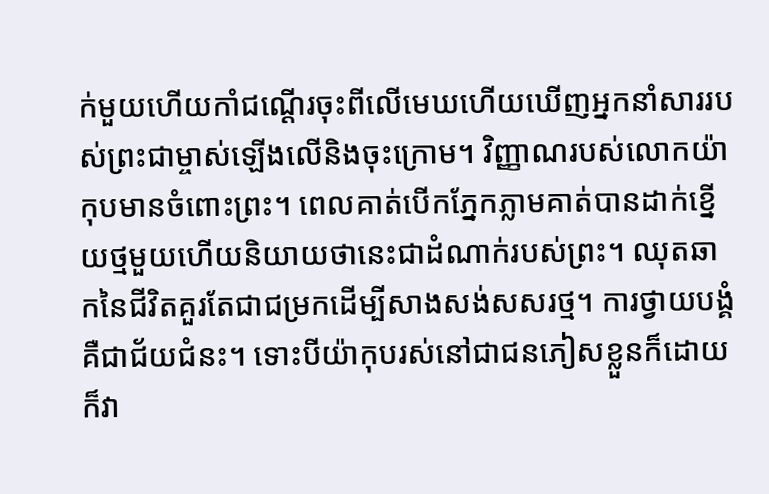ក់មួយហើយកាំជណ្ដើរចុះពីលើមេឃហើយឃើញអ្នកនាំសាររបស់ព្រះជាម្ចាស់ឡើងលើនិងចុះក្រោម។ វិញ្ញាណរបស់លោកយ៉ាកុបមានចំពោះព្រះ។ ពេលគាត់បើកភ្នែកភ្លាមគាត់បានដាក់ខ្នើយថ្មមួយហើយនិយាយថានេះជាដំណាក់របស់ព្រះ។ ឈុតឆាកនៃជីវិតគួរតែជាជម្រកដើម្បីសាងសង់សសរថ្ម។ ការថ្វាយបង្គំគឺជាជ័យជំនះ។ ទោះបីយ៉ាកុបរស់នៅជាជនភៀសខ្លួនក៏ដោយក៏វា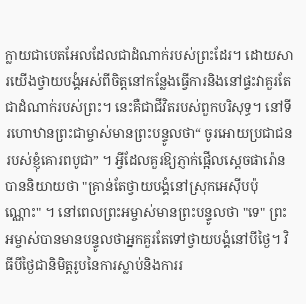ក្លាយជាបេតអែលដែលជាដំណាក់របស់ព្រះដែរ។ ដោយសារយើងថ្វាយបង្គំអស់ពីចិត្តនៅកន្លែងធ្វើការនិងនៅផ្ទះវាគួរតែជាដំណាក់របស់ព្រះ។ នេះគឺជាជីវិតរបស់ពួកបរិសុទ្ធ។ នៅទីរហោឋានព្រះជាម្ចាស់មានព្រះបន្ទូលថា“ ចូរអោយប្រជាជនរបស់ខ្ញុំគោរពបូជា” ។ អ្វីដែលគួរឱ្យភ្ញាក់ផ្អើលស្តេចផារ៉ោនបាននិយាយថា "គ្រាន់តែថ្វាយបង្គំនៅស្រុកអេស៊ីបប៉ុណ្ណោះ" ។ នៅពេលព្រះអម្ចាស់មានព្រះបន្ទូលថា "ទេ" ព្រះអម្ចាស់បានមានបន្ទូលថាអ្នកគួរតែទៅថ្វាយបង្គំនៅបីថ្ងៃ។ វិធីបីថ្ងៃជានិមិត្តរូបនៃការស្លាប់និងការរ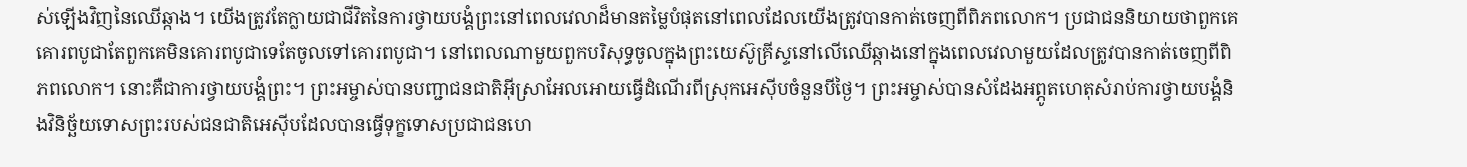ស់ឡើងវិញនៃឈើឆ្កាង។ យើងត្រូវតែក្លាយជាជីវិតនៃការថ្វាយបង្គំព្រះនៅពេលវេលាដ៏មានតម្លៃបំផុតនៅពេលដែលយើងត្រូវបានកាត់ចេញពីពិភពលោក។ ប្រជាជននិយាយថាពួកគេគោរពបូជាតែពួកគេមិនគោរពបូជាទេតែចូលទៅគោរពបូជា។ នៅពេលណាមួយពួកបរិសុទ្ធចូលក្នុងព្រះយេស៊ូគ្រីស្ទនៅលើឈើឆ្កាងនៅក្នុងពេលវេលាមួយដែលត្រូវបានកាត់ចេញពីពិភពលោក។ នោះគឺជាការថ្វាយបង្គំព្រះ។ ព្រះអម្ចាស់បានបញ្ជាជនជាតិអ៊ីស្រាអែលអោយធ្វើដំណើរពីស្រុកអេស៊ីបចំនួនបីថ្ងៃ។ ព្រះអម្ចាស់បានសំដែងអព្ភូតហេតុសំរាប់ការថ្វាយបង្គំនិងវិនិច្ឆ័យទោសព្រះរបស់ជនជាតិអេស៊ីបដែលបានធ្វើទុក្ខទោសប្រជាជនហេ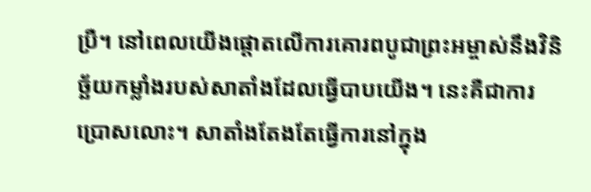ប្រឺ។ នៅពេលយើងផ្តោតលើការគោរពបូជាព្រះអម្ចាស់នឹងវិនិច្ឆ័យកម្លាំងរបស់សាតាំងដែលធ្វើបាបយើង។ នេះគឺជាការប្រោសលោះ។ សាតាំងតែងតែធ្វើការនៅក្នុង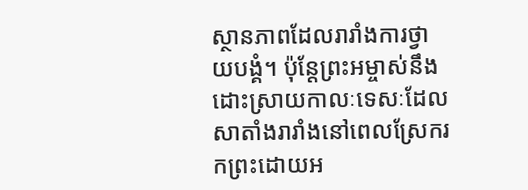ស្ថានភាពដែលរារាំងការថ្វាយបង្គំ។ ប៉ុន្តែព្រះអម្ចាស់នឹងដោះស្រាយកាលៈទេសៈដែលសាតាំងរារាំងនៅពេលស្រែករកព្រះដោយអ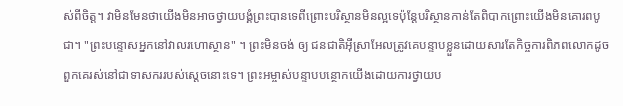ស់ពីចិត្ត។ វាមិនមែនថាយើងមិនអាចថ្វាយបង្គំព្រះបានទេពីព្រោះបរិស្ថានមិនល្អទេប៉ុន្តែបរិស្ថានកាន់តែពិបាកព្រោះយើងមិនគោរពបូជា។ "ព្រះបន្ទោសអ្នកនៅវាលរហោស្ថាន" ។ ព្រះមិនចង់ ឲ្យ ជនជាតិអ៊ីស្រាអែលត្រូវគេបន្ទាបខ្លួនដោយសារតែកិច្ចការពិភពលោកដូចពួកគេរស់នៅជាទាសកររបស់ស្តេចនោះទេ។ ព្រះអម្ចាស់បន្ទាបបន្ថោកយើងដោយការថ្វាយប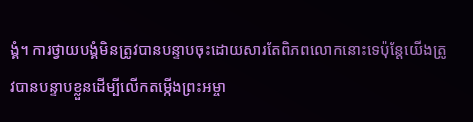ង្គំ។ ការថ្វាយបង្គំមិនត្រូវបានបន្ទាបចុះដោយសារតែពិភពលោកនោះទេប៉ុន្តែយើងត្រូវបានបន្ទាបខ្លួនដើម្បីលើកតម្កើងព្រះអម្ចា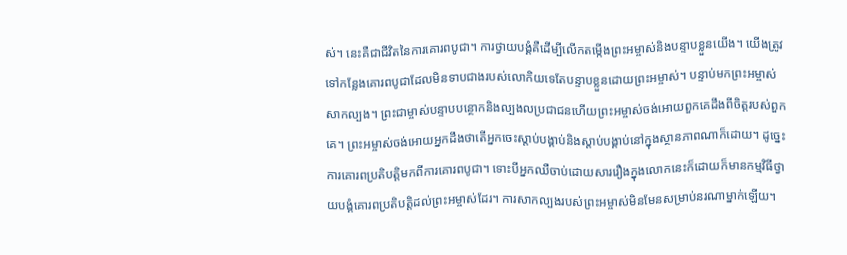ស់។ នេះគឺជាជីវិតនៃការគោរពបូជា។ ការថ្វាយបង្គំគឺដើម្បីលើកតម្កើងព្រះអម្ចាស់និងបន្ទាបខ្លួនយើង។ យើងត្រូវទៅកន្លែងគោរពបូជាដែលមិនទាបជាងរបស់លោកិយទេតែបន្ទាបខ្លួនដោយព្រះអម្ចាស់។ បន្ទាប់មកព្រះអម្ចាស់សាកល្បង។ ព្រះជាម្ចាស់បន្ទាបបន្ថោកនិងល្បងលប្រជាជនហើយព្រះអម្ចាស់ចង់អោយពួកគេដឹងពីចិត្តរបស់ពួកគេ។ ព្រះអម្ចាស់ចង់អោយអ្នកដឹងថាតើអ្នកចេះស្តាប់បង្គាប់និងស្តាប់បង្គាប់នៅក្នុងស្ថានភាពណាក៏ដោយ។ ដូច្នេះការគោរពប្រតិបត្តិមកពីការគោរពបូជា។ ទោះបីអ្នកឈឺចាប់ដោយសាររឿងក្នុងលោកនេះក៏ដោយក៏មានកម្មវិធីថ្វាយបង្គំគោរពប្រតិបត្តិដល់ព្រះអម្ចាស់ដែរ។ ការសាកល្បងរបស់ព្រះអម្ចាស់មិនមែនសម្រាប់នរណាម្នាក់ឡើយ។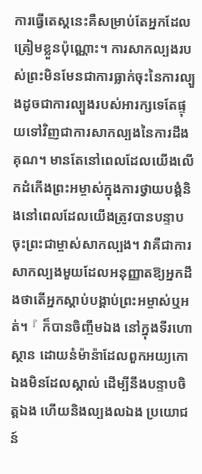ការធ្វើតេស្តនេះគឺសម្រាប់តែអ្នកដែលត្រៀមខ្លួនប៉ុណ្ណោះ។ ការសាកល្បងរបស់ព្រះមិនមែនជាការធ្លាក់ចុះនៃការល្បួងដូចជាការល្បួងរបស់អារក្សទេតែផ្ទុយទៅវិញជាការសាកល្បងនៃការដឹងគុណ។ មានតែនៅពេលដែលយើងលើកដំកើងព្រះអម្ចាស់ក្នុងការថ្វាយបង្គំនិងនៅពេលដែលយើងត្រូវបានបន្ទាបចុះព្រះជាម្ចាស់សាកល្បង។ វាគឺជាការសាកល្បងមួយដែលអនុញ្ញាតឱ្យអ្នកដឹងថាតើអ្នកស្តាប់បង្គាប់ព្រះអម្ចាស់ឬអត់។ 『 ក៏បានចិញ្ចឹមឯង នៅក្នុងទីរហោស្ថាន ដោយនំម៉ាន៉ាដែលពួកអយ្យកោឯងមិនដែលស្គាល់ ដើម្បីនឹងបន្ទាបចិត្តឯង ហើយនិងល្បងលឯង ប្រយោជន៍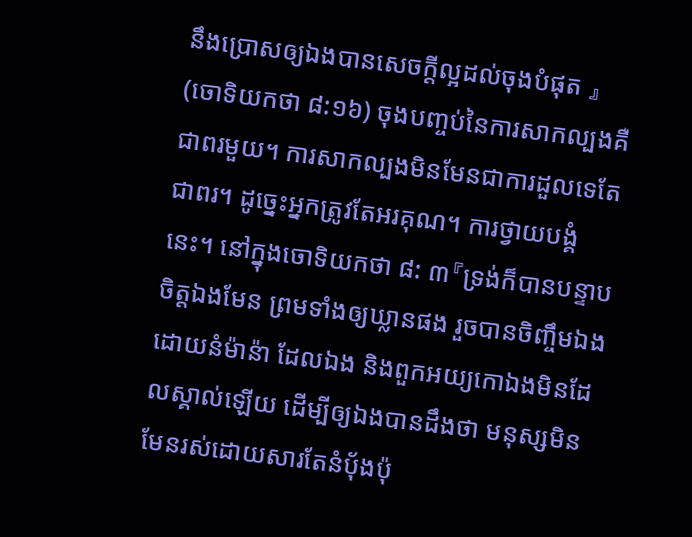នឹងប្រោសឲ្យឯងបានសេចក្ដីល្អដល់ចុងបំផុត 』 (ចោទិយកថា ៨:១៦) ចុងបញ្ចប់នៃការសាកល្បងគឺជាពរមួយ។ ការសាកល្បងមិនមែនជាការដួលទេតែជាពរ។ ដូច្នេះអ្នកត្រូវតែអរគុណ។ ការថ្វាយបង្គំនេះ។ នៅក្នុងចោទិយកថា ៨: ៣『ទ្រង់ក៏បានបន្ទាបចិត្តឯងមែន ព្រមទាំងឲ្យឃ្លានផង រួចបានចិញ្ចឹមឯងដោយនំម៉ាន៉ា ដែលឯង និងពួកអយ្យកោឯងមិនដែលស្គាល់ឡើយ ដើម្បីឲ្យឯងបានដឹងថា មនុស្សមិនមែនរស់ដោយសារតែនំបុ័ងប៉ុ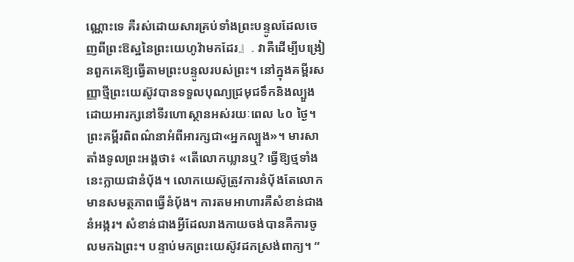ណ្ណោះទេ គឺរស់ដោយសារគ្រប់ទាំងព្រះបន្ទូលដែលចេញពីព្រះឱស្ឋនៃព្រះយេហូវ៉ាមកដែរ』. វាគឺដើម្បីបង្រៀនពួកគេឱ្យធ្វើតាមព្រះបន្ទូលរបស់ព្រះ។ នៅក្នុងគម្ពីរសញ្ញាថ្មីព្រះយេស៊ូវបានទទួលបុណ្យជ្រមុជទឹកនិងល្បួងដោយអារក្សនៅទីរហោស្ថានអស់រយៈពេល ៤០ ថ្ងៃ។ ព្រះគម្ពីរពិពណ៌នាអំពីអារក្សជា«អ្នកល្បួង»។ មារសាតាំងទូលព្រះអង្គថា៖ «តើលោកឃ្លានឬ? ធ្វើឱ្យថ្មទាំងនេះក្លាយជានំប៉័ង។ លោកយេស៊ូត្រូវការនំប៉័ងតែលោកមានសមត្ថភាពធ្វើនំប៉័ង។ ការតមអាហារគឺសំខាន់ជាងនំអង្ករ។ សំខាន់ជាងអ្វីដែលរាងកាយចង់បានគឺការចូលមកឯព្រះ។ បន្ទាប់មកព្រះយេស៊ូវដកស្រង់ពាក្យ។ “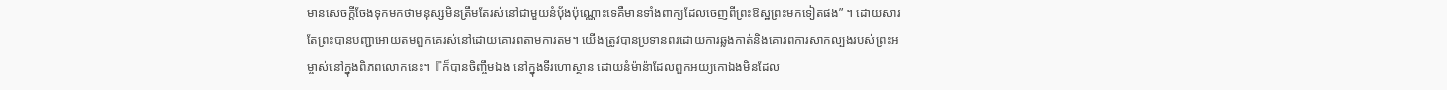មានសេចក្តីចែងទុកមកថាមនុស្សមិនត្រឹមតែរស់នៅជាមួយនំប៉័ងប៉ុណ្ណោះទេគឺមានទាំងពាក្យដែលចេញពីព្រះឱស្ឋព្រះមកទៀតផង” ។ ដោយសារតែព្រះបានបញ្ជាអោយតមពួកគេរស់នៅដោយគោរពតាមការតម។ យើងត្រូវបានប្រទានពរដោយការឆ្លងកាត់និងគោរពការសាកល្បងរបស់ព្រះអម្ចាស់នៅក្នុងពិភពលោកនេះ។『ក៏បានចិញ្ចឹមឯង នៅក្នុងទីរហោស្ថាន ដោយនំម៉ាន៉ាដែលពួកអយ្យកោឯងមិនដែល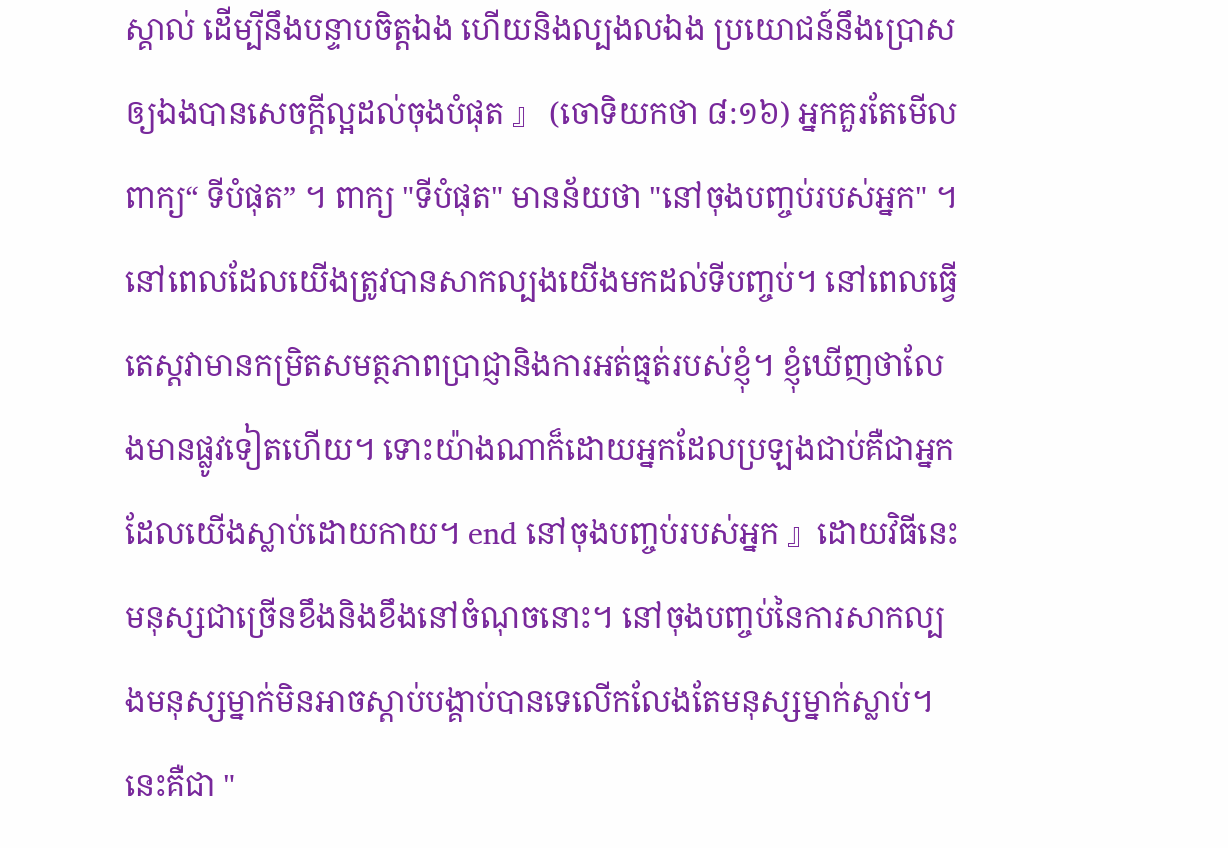ស្គាល់ ដើម្បីនឹងបន្ទាបចិត្តឯង ហើយនិងល្បងលឯង ប្រយោជន៍នឹងប្រោសឲ្យឯងបានសេចក្ដីល្អដល់ចុងបំផុត 』 (ចោទិយកថា ៨:១៦) អ្នកគួរតែមើលពាក្យ“ ទីបំផុត” ។ ពាក្យ "ទីបំផុត" មានន័យថា "នៅចុងបញ្ចប់របស់អ្នក" ។ នៅពេលដែលយើងត្រូវបានសាកល្បងយើងមកដល់ទីបញ្ចប់។ នៅពេលធ្វើតេស្តវាមានកម្រិតសមត្ថភាពប្រាជ្ញានិងការអត់ធ្មត់របស់ខ្ញុំ។ ខ្ញុំឃើញថាលែងមានផ្លូវទៀតហើយ។ ទោះយ៉ាងណាក៏ដោយអ្នកដែលប្រឡងជាប់គឺជាអ្នកដែលយើងស្លាប់ដោយកាយ។ end នៅចុងបញ្ចប់របស់អ្នក 』ដោយវិធីនេះមនុស្សជាច្រើនខឹងនិងខឹងនៅចំណុចនោះ។ នៅចុងបញ្ចប់នៃការសាកល្បងមនុស្សម្នាក់មិនអាចស្តាប់បង្គាប់បានទេលើកលែងតែមនុស្សម្នាក់ស្លាប់។ នេះគឺជា "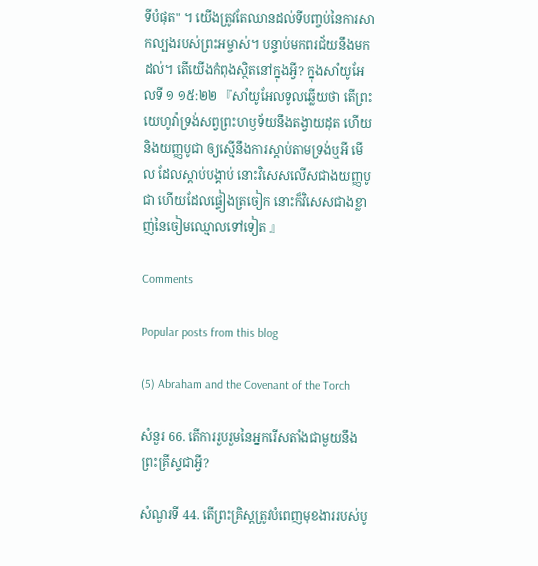ទីបំផុត" ។ យើងត្រូវតែឈានដល់ទីបញ្ចប់នៃការសាកល្បងរបស់ព្រះអម្ចាស់។ បន្ទាប់មកពរជ័យនឹងមកដល់។ តើយើងកំពុងស្ថិតនៅក្នុងអ្វី? ក្នុងសាំយូអែលទី ១ ១៥:២២ 『សាំយូអែលទូលឆ្លើយថា តើព្រះយេហូវ៉ាទ្រង់សព្វព្រះហឫទ័យនឹងតង្វាយដុត ហើយនិងយញ្ញបូជា ឲ្យស្មើនឹងការស្តាប់តាមទ្រង់ឬអី មើល ដែលស្តាប់បង្គាប់ នោះវិសេសលើសជាងយញ្ញបូជា ហើយដែលផ្ទៀងត្រចៀក នោះក៏វិសេសជាងខ្លាញ់នៃចៀមឈ្មោលទៅទៀត 』

Comments

Popular posts from this blog

(5) Abraham and the Covenant of the Torch

សំនួរ 66. តើការរួបរួមនៃអ្នករើសតាំងជាមួយនឹងព្រះគ្រីស្ទជាអ្វី?

សំណួរទី 44. តើព្រះគ្រិស្តត្រូវបំពេញមុខងាររបស់បូ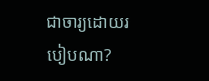ជាចារ្យដោយរបៀបណា?